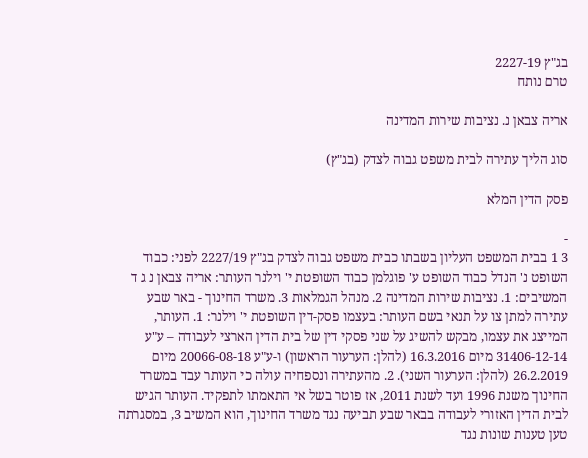בג"ץ 2227-19
טרם נותח

אריה צבאן נ. נציבות שירות המדינה

סוג הליך עתירה לבית משפט גבוה לצדק (בג"ץ)

פסק הדין המלא

-
3 1 בבית המשפט העליון בשבתו כבית משפט גבוה לצדק בג"ץ 2227/19 לפני: כבוד השופט נ' הנדל כבוד השופט ע' פוגלמן כבוד השופטת י' וילנר העותר: אריה צבאן נ ג ד המשיבים: 1. נציבות שירות המדינה 2. מנהל הגמלאות 3. משרד החינוך - באר שבע עתירה למתן צו על תנאי בשם העותר: בעצמו פסק-דין השופטת י' וילנר: 1. העותר, המייצג את עצמו, מבקש להשיג על שני פסקי דין של בית הדין הארצי לעבודה – ע"ע 31406-12-14 מיום 16.3.2016 (להלן: הערעור הראשון) ו-ע"ע 20066-08-18 מיום 26.2.2019 (להלן: הערעור השני). 2. מהעתירה ונספחיה עולה כי העותר עבד במשרד החינוך משנת 1996 ועד לשנת 2011, אז פוטר בשל אי התאמתו לתפקיד. העותר הגיש לבית הדין האזורי לעבודה בבאר שבע תביעה נגד משרד החינוך, הוא המשיב 3, במסגרתה טען טענות שונות נגד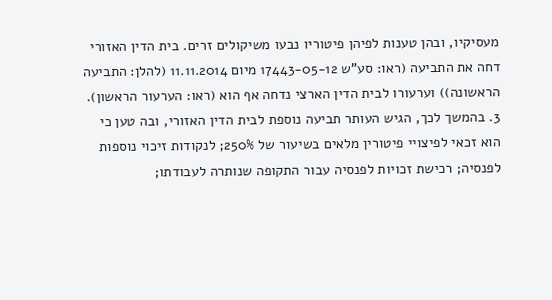מעסיקיו, ובהן טענות לפיהן פיטוריו נבעו משיקולים זרים. בית הדין האזורי דחה את התביעה (ראו: סע"ש 17443-05-12 מיום 11.11.2014 (להלן: התביעה הראשונה)) וערעורו לבית הדין הארצי נדחה אף הוא (ראו: הערעור הראשון). 3. בהמשך לכך, הגיש העותר תביעה נוספת לבית הדין האזורי, ובה טען כי הוא זכאי לפיצויי פיטורין מלאים בשיעור של 250%; לנקודות זיכוי נוספות לפנסיה; רכישת זכויות לפנסיה עבור התקופה שנותרה לעבודתו;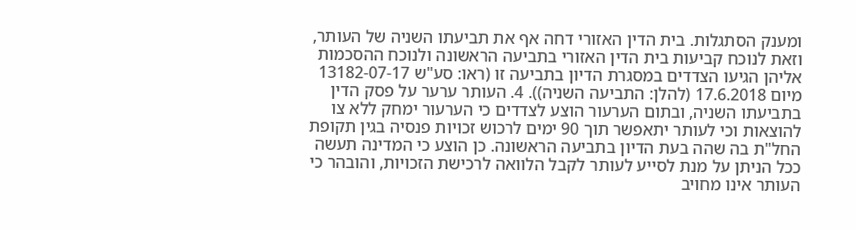ומענק הסתגלות. בית הדין האזורי דחה אף את תביעתו השניה של העותר, וזאת לנוכח קביעות בית הדין האזורי בתביעה הראשונה ולנוכח ההסכמות אליהן הגיעו הצדדים במסגרת הדיון בתביעה זו (ראו: סע"ש 13182-07-17 מיום 17.6.2018 (להלן: התביעה השניה)). 4. העותר ערער על פסק הדין בתביעתו השניה, ובתום הערעור הוצע לצדדים כי הערעור ימחק ללא צו להוצאות וכי לעותר יתאפשר תוך 90 ימים לרכוש זכויות פנסיה בגין תקופת החל"ת בה שהה בעת הדיון בתביעה הראשונה. כן הוצע כי המדינה תעשה ככל הניתן על מנת לסייע לעותר לקבל הלוואה לרכישת הזכויות, והובהר כי העותר אינו מחויב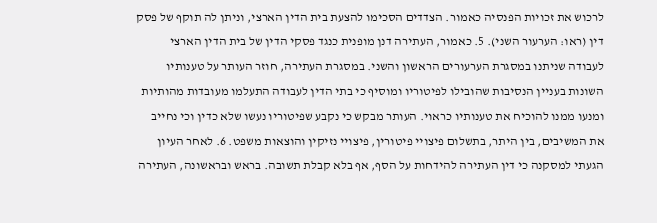לרכוש את זכויות הפנסיה כאמור. הצדדים הסכימו להצעת בית הדין הארצי, וניתן לה תוקף של פסק דין (ראו: הערעור השני). 5. כאמור, העתירה דנן מופנית כנגד פסקי הדין של בית הדין הארצי לעבודה שניתנו במסגרת הערעורים הראשון והשני. במסגרת העתירה, חוזר העותר על טענותיו השונות בעניין הנסיבות שהובילו לפיטוריו ומוסיף כי בתי הדין לעבודה התעלמו מעובדות מהותיות ומנעו ממנו להוכיח את טענותיו כראוי. העותר מבקש כי נקבע שפיטוריו נעשו שלא כדין וכי נחייב את המשיבים, בין היתר, בתשלום פיצויי פיטורין, פיצויי נזיקין והוצאות משפט. 6. לאחר העיון הגעתי למסקנה כי דין העתירה להידחות על הסף, אף בלא קבלת תשובה. בראש ובראשונה, העתירה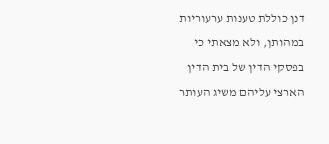דנן כוללת טענות ערעוריות במהותן, ולא מצאתי כי בפסקי הדין של בית הדין הארצי עליהם משיג העותר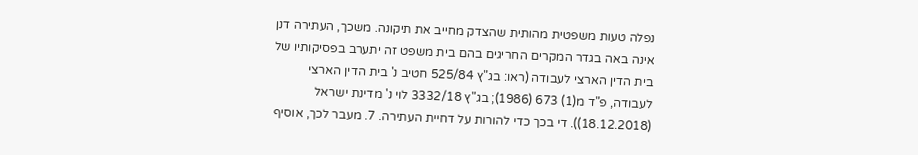נפלה טעות משפטית מהותית שהצדק מחייב את תיקונה. משכך, העתירה דנן אינה באה בגדר המקרים החריגים בהם בית משפט זה יתערב בפסיקותיו של בית הדין הארצי לעבודה (ראו: בג"ץ 525/84 חטיב נ' בית הדין הארצי לעבודה, פ"ד מ(1) 673 (1986); בג"ץ 3332/18 לוי נ' מדינת ישראל (18.12.2018)). די בכך כדי להורות על דחיית העתירה. 7. מעבר לכך, אוסיף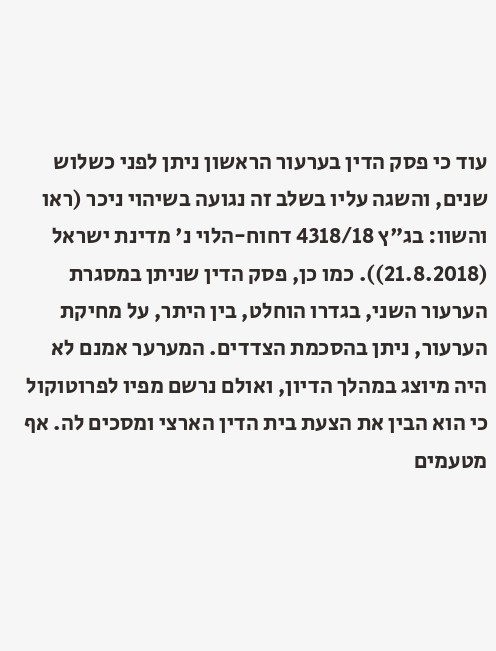עוד כי פסק הדין בערעור הראשון ניתן לפני כשלוש שנים, והשגה עליו בשלב זה נגועה בשיהוי ניכר (ראו והשוו: בג"ץ 4318/18 דחוח-הלוי נ' מדינת ישראל (21.8.2018)). כמו כן, פסק הדין שניתן במסגרת הערעור השני, בגדרו הוחלט, בין היתר, על מחיקת הערעור, ניתן בהסכמת הצדדים. המערער אמנם לא היה מיוצג במהלך הדיון, ואולם נרשם מפיו לפרוטוקול כי הוא הבין את הצעת בית הדין הארצי ומסכים לה. אף מטעמים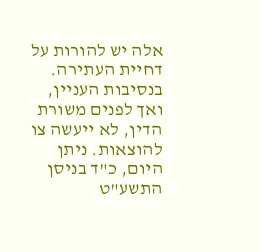אלה יש להורות על דחיית העתירה. בנסיבות העניין, ואך לפנים משורת הדין, לא ייעשה צו להוצאות. ניתן היום, כ"ד בניסן התשע"ט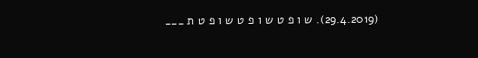(29.4.2019). ש ו פ ט ש ו פ ט ש ו פ ט ת ___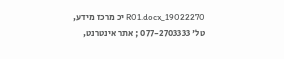19022270_R01.docx יכ מרכז מידע, טל' 077-2703333 ; אתר אינטרנט,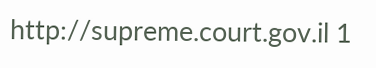http://supreme.court.gov.il 1